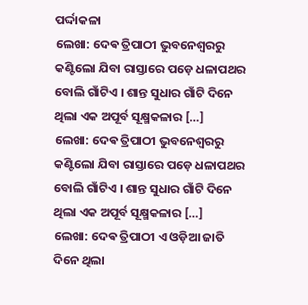ପର୍ଦ୍ଦାକଳା
ଲେଖା: ଦେଵ ତ୍ରିପାଠୀ ଭୁବନେଶ୍ୱରରୁ କଣ୍ଟିଲୋ ଯିବା ରାସ୍ତାରେ ପଡ଼େ ଧଳାପଥର ବୋଲି ଗାଁଟିଏ । ଶାନ୍ତ ସୁଧାର ଗାଁଟି ଦିନେ ଥିଲା ଏକ ଅପୂର୍ବ ସୂକ୍ଷ୍ମକଳାର […]
ଲେଖା: ଦେଵ ତ୍ରିପାଠୀ ଭୁବନେଶ୍ୱରରୁ କଣ୍ଟିଲୋ ଯିବା ରାସ୍ତାରେ ପଡ଼େ ଧଳାପଥର ବୋଲି ଗାଁଟିଏ । ଶାନ୍ତ ସୁଧାର ଗାଁଟି ଦିନେ ଥିଲା ଏକ ଅପୂର୍ବ ସୂକ୍ଷ୍ମକଳାର […]
ଲେଖା: ଦେଵ ତ୍ରିପାଠୀ ଏ ଓଡ଼ିଆ ଜାତି ଦିନେ ଥିଲା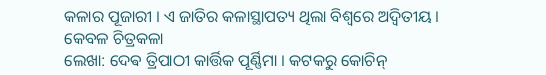କଳାର ପୂଜାରୀ । ଏ ଜାତିର କଳାସ୍ଥାପତ୍ୟ ଥିଲା ବିଶ୍ୱରେ ଅଦ୍ୱିତୀୟ । କେବଳ ଚିତ୍ରକଳା
ଲେଖା: ଦେଵ ତ୍ରିପାଠୀ କାର୍ତ୍ତିକ ପୂର୍ଣ୍ଣିମା । କଟକରୁ କୋଚିନ୍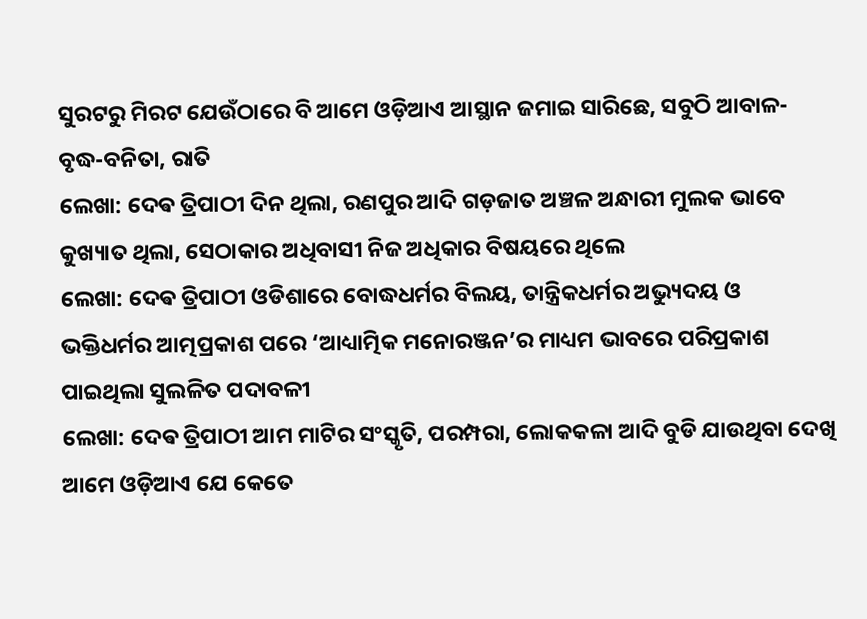ସୁରଟରୁ ମିରଟ ଯେଉଁଠାରେ ବି ଆମେ ଓଡ଼ିଆଏ ଆସ୍ଥାନ ଜମାଇ ସାରିଛେ, ସବୁଠି ଆବାଳ-ବୃଦ୍ଧ-ବନିତା, ରାତି
ଲେଖା: ଦେଵ ତ୍ରିପାଠୀ ଦିନ ଥିଲା, ରଣପୁର ଆଦି ଗଡ଼ଜାତ ଅଞ୍ଚଳ ଅନ୍ଧାରୀ ମୁଲକ ଭାବେ କୁଖ୍ୟାତ ଥିଲା, ସେଠାକାର ଅଧିବାସୀ ନିଜ ଅଧିକାର ବିଷୟରେ ଥିଲେ
ଲେଖା: ଦେଵ ତ୍ରିପାଠୀ ଓଡିଶାରେ ବୋଦ୍ଧଧର୍ମର ବିଲୟ, ତାନ୍ତ୍ରିକଧର୍ମର ଅଭ୍ୟୁଦୟ ଓ ଭକ୍ତିଧର୍ମର ଆତ୍ମପ୍ରକାଶ ପରେ ‘ଆଧ୍ୟାତ୍ମିକ ମନୋରଞ୍ଜନ’ର ମାଧ୍ୟମ ଭାବରେ ପରିପ୍ରକାଶ ପାଇଥିଲା ସୁଲଳିତ ପଦାବଳୀ
ଲେଖା: ଦେଵ ତ୍ରିପାଠୀ ଆମ ମାଟିର ସଂସ୍କୃତି, ପରମ୍ପରା, ଲୋକକଳା ଆଦି ବୁଡି ଯାଉଥିବା ଦେଖି ଆମେ ଓଡ଼ିଆଏ ଯେ କେତେ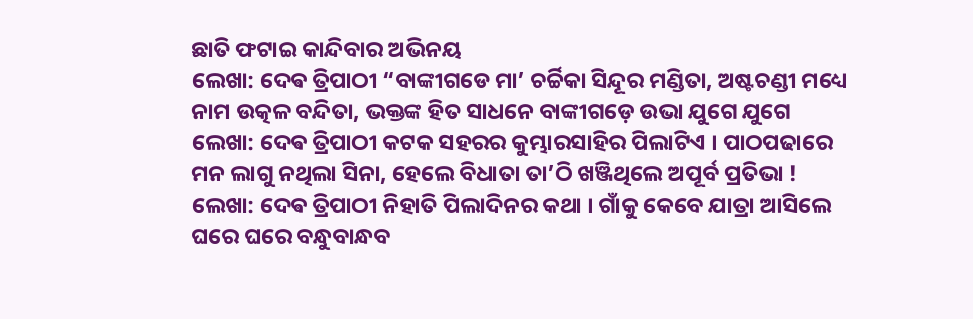ଛାତି ଫଟାଇ କାନ୍ଦିବାର ଅଭିନୟ
ଲେଖା: ଦେଵ ତ୍ରିପାଠୀ “ବାଙ୍କୀଗଡେ ମା’ ଚର୍ଚ୍ଚିକା ସିନ୍ଦୂର ମଣ୍ଡିତା, ଅଷ୍ଟଚଣ୍ଡୀ ମଧ୍ୟେ ନାମ ଉତ୍କଳ ବନ୍ଦିତା, ଭକ୍ତଙ୍କ ହିତ ସାଧନେ ବାଙ୍କୀଗଡ଼େ ଉଭା ଯୁଗେ ଯୁଗେ
ଲେଖା: ଦେଵ ତ୍ରିପାଠୀ କଟକ ସହରର କୁମ୍ଭାରସାହିର ପିଲାଟିଏ । ପାଠପଢାରେ ମନ ଲାଗୁ ନଥିଲା ସିନା, ହେଲେ ବିଧାତା ତା’ଠି ଖଞ୍ଜିଥିଲେ ଅପୂର୍ବ ପ୍ରତିଭା !
ଲେଖା: ଦେଵ ତ୍ରିପାଠୀ ନିହାତି ପିଲାଦିନର କଥା । ଗାଁକୁ କେବେ ଯାତ୍ରା ଆସିଲେ ଘରେ ଘରେ ବନ୍ଧୁବାନ୍ଧବ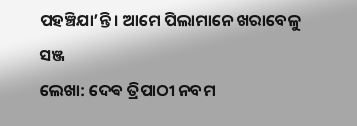ପହଞ୍ଚିଯା’ନ୍ତି । ଆମେ ପିଲାମାନେ ଖରାବେଳୁ ସଞ୍ଜ
ଲେଖା: ଦେଵ ତ୍ରିପାଠୀ ନବମ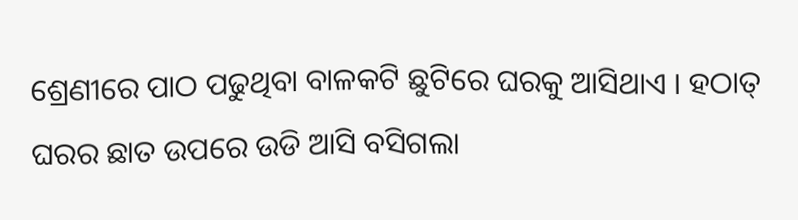ଶ୍ରେଣୀରେ ପାଠ ପଢୁଥିବା ବାଳକଟି ଛୁଟିରେ ଘରକୁ ଆସିଥାଏ । ହଠାତ୍ ଘରର ଛାତ ଉପରେ ଉଡି ଆସି ବସିଗଲା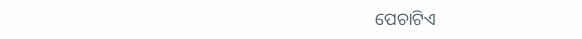ପେଚାଟିଏ